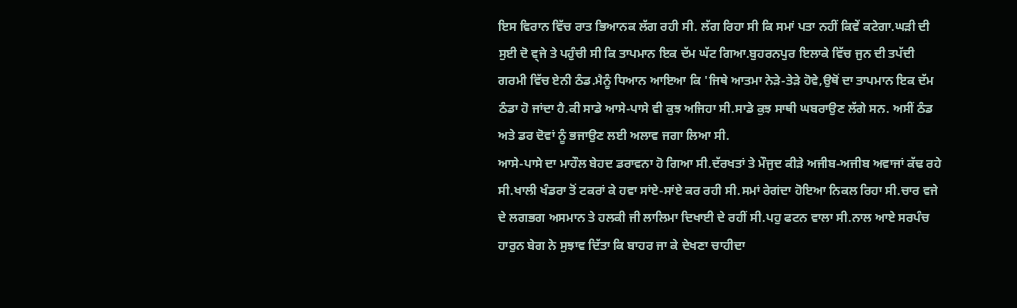ਇਸ ਵਿਰਾਨ ਵਿੱਚ ਰਾਤ ਭਿਆਨਕ ਲੱਗ ਰਹੀ ਸੀ. ਲੱਗ ਰਿਹਾ ਸੀ ਕਿ ਸਮਾਂ ਪਤਾ ਨਹੀਂ ਕਿਵੇਂ ਕਟੇਗਾ.ਘੜੀ ਦੀ ਸੁਈ ਦੋ ਵ੍ਜੇ ਤੇ ਪਹੁੰਚੀ ਸੀ ਕਿ ਤਾਪਮਾਨ ਇਕ ਦੱਮ ਘੱਟ ਗਿਆ.ਬੁਹਰਨਪੁਰ ਇਲਾਕੇ ਵਿੱਚ ਜੁਨ ਦੀ ਤਪੱਦੀ ਗਰਮੀ ਵਿੱਚ ਏਨੀ ਠੰਡ.ਮੈਨੂੰ ਧਿਆਨ ਆਇਆ ਕਿ 'ਜਿਥੇ ਆਤਮਾ ਨੇੜੇ-ਤੇੜੇ ਹੋਵੇ,ਉਥੋਂ ਦਾ ਤਾਪਮਾਨ ਇਕ ਦੱਮ ਠੰਡਾ ਹੋ ਜਾਂਦਾ ਹੈ.ਕੀ ਸਾਡੇ ਆਸੇ-ਪਾਸੇ ਵੀ ਕੁਝ ਅਜਿਹਾ ਸੀ.ਸਾਡੇ ਕੁਝ ਸਾਥੀ ਘਬਰਾਉਣ ਲੱਗੇ ਸਨ. ਅਸੀਂ ਠੰਡ ਅਤੇ ਡਰ ਦੋਵਾਂ ਨੂੰ ਭਜਾਉਣ ਲਈ ਅਲਾਵ ਜਗਾ ਲਿਆ ਸੀ.
ਆਸੇ-ਪਾਸੇ ਦਾ ਮਾਹੌਲ ਬੇਹਦ ਡਰਾਵਨਾ ਹੋ ਗਿਆ ਸੀ.ਦੱਰਖਤਾਂ ਤੇ ਮੌਜੁਦ ਕੀੜੇ ਅਜੀਬ-ਅਜੀਬ ਅਵਾਜਾਂ ਕੱਢ ਰਹੇ ਸੀ.ਖਾਲੀ ਖੰਡਰਾ ਤੋਂ ਟਕਰਾਂ ਕੇ ਹਵਾ ਸਾਂਏ-ਸਾਂਏ ਕਰ ਰਹੀ ਸੀ.ਸਮਾਂ ਰੇਗਂਦਾ ਹੋਇਆ ਨਿਕਲ ਰਿਹਾ ਸੀ.ਚਾਰ ਵਜੇ ਦੇ ਲਗਭਗ ਅਸਮਾਨ ਤੇ ਹਲਕੀ ਜੀ ਲਾਲਿਮਾ ਦਿਖਾਈ ਦੇ ਰਹੀਂ ਸੀ.ਪਹੁ ਫਟਨ ਵਾਲਾ ਸੀ.ਨਾਲ ਆਏ ਸਰਪੰਚ ਹਾਰੁਨ ਬੇਗ ਨੇ ਸੁਝਾਵ ਦਿੱਤਾ ਕਿ ਬਾਹਰ ਜਾ ਕੇ ਦੇਖਣਾ ਚਾਹੀਦਾ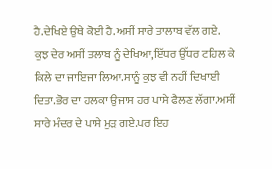ਹੈ.ਦੇਖਿਏ ਉਥੇ ਕੋਈ ਹੈ.ਅਸੀਂ ਸਾਰੇ ਤਾਲਾਬ ਵੱਲ ਗਏ.
ਕੁਝ ਦੇਰ ਅਸੀਂ ਤਲਾਬ ਨੂੰ ਦੇਖਿਆ,ਇੱਧਰ ਉੱਧਰ ਟਹਿਲ ਕੇ ਕਿਲੇ ਦਾ ਜਾਇਜਾ ਲਿਆ.ਸਾਨੂੰ ਕੁਝ ਵੀ ਨਹੀਂ ਦਿਖਾਈ ਦਿਤਾ.ਭੋਰ ਦਾ ਹਲਕਾ ਉਜਾਸ ਹਰ ਪਾਸੇ ਫੈਲਣ ਲੱਗਾ.ਅਸੀਂ ਸਾਰੇ ਮੰਦਰ ਦੇ ਪਾਸੇ ਮੁੜ ਗਏ.ਪਰ ਇਹ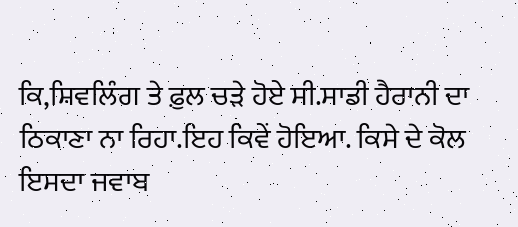ਕਿ,ਸ਼ਿਵਲਿੰਗ ਤੇ ਫ਼ੁਲ ਚੜੇ ਹੋਏ ਸੀ.ਸਾਡੀ ਹੈਰਾਨੀ ਦਾ ਠਿਕਾਣਾ ਨਾ ਰਿਹਾ.ਇਹ ਕਿਵੇਂ ਹੋਇਆ. ਕਿਸੇ ਦੇ ਕੋਲ ਇਸਦਾ ਜਵਾਬ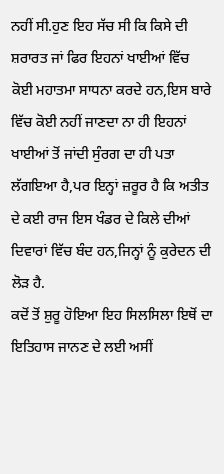ਨਹੀਂ ਸੀ.ਹੁਣ ਇਹ ਸੱਚ ਸੀ ਕਿ ਕਿਸੇ ਦੀ ਸ਼ਰਾਰਤ ਜਾਂ ਫਿਰ ਇਹਨਾਂ ਖਾਈਆਂ ਵਿੱਚ ਕੋਈ ਮਹਾਤਮਾ ਸਾਧਨਾ ਕਰਦੇ ਹਨ,ਇਸ ਬਾਰੇ ਵਿੱਚ ਕੋਈ ਨਹੀਂ ਜਾਣਦਾ ਨਾ ਹੀ ਇਹਨਾਂ ਖਾਈਆਂ ਤੋਂ ਜਾਂਦੀ ਸੁੰਰਗ ਦਾ ਹੀ ਪਤਾ ਲੱਗਇਆ ਹੈ,ਪਰ ਇਨ੍ਹਾਂ ਜ਼ਰੂਰ ਹੈ ਕਿ ਅਤੀਤ ਦੇ ਕਈ ਰਾਜ ਇਸ ਖੰਡਰ ਦੇ ਕਿਲੇ ਦੀਆਂ ਦਿਵਾਰਾਂ ਵਿੱਚ ਬੰਦ ਹਨ,ਜਿਨ੍ਹਾਂ ਨੂੰ ਕੁਰੇਦਨ ਦੀ ਲੋੜ ਹੈ.
ਕਦੋਂ ਤੋਂ ਸ਼ੁਰੂ ਹੋਇਆ ਇਹ ਸਿਲਸਿਲਾ ਇਥੋਂ ਦਾ ਇਤਿਹਾਸ ਜਾਨਣ ਦੇ ਲਈ ਅਸੀਂ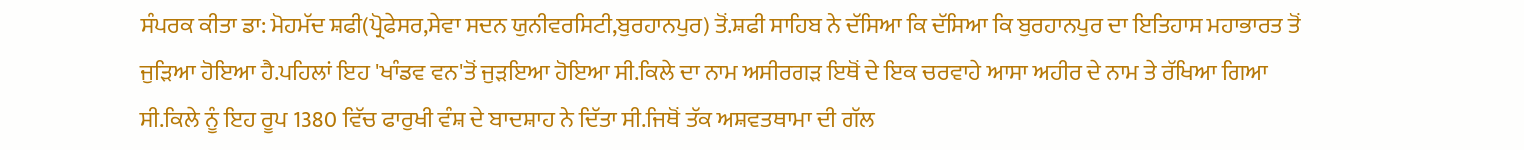ਸੰਪਰਕ ਕੀਤਾ ਡਾ: ਮੋਹਮੱਦ ਸ਼ਫੀ(ਪ੍ਰੋਫੇਸਰ,ਸੇਵਾ ਸਦਨ ਯੁਨੀਵਰਸਿਟੀ,ਬੁਰਹਾਨਪੁਰ) ਤੋਂ.ਸ਼ਫੀ ਸਾਹਿਬ ਨੇ ਦੱਸਿਆ ਕਿ ਦੱਸਿਆ ਕਿ ਬੁਰਹਾਨਪੁਰ ਦਾ ਇਤਿਹਾਸ ਮਹਾਭਾਰਤ ਤੋਂ ਜੁੜਿਆ ਹੋਇਆ ਹੈ.ਪਹਿਲਾਂ ਇਹ 'ਖਾੰਡਵ ਵਨ'ਤੋਂ ਜੁੜਇਆ ਹੋਇਆ ਸੀ.ਕਿਲੇ ਦਾ ਨਾਮ ਅਸੀਰਗੜ ਇਥੋਂ ਦੇ ਇਕ ਚਰਵਾਹੇ ਆਸਾ ਅਹੀਰ ਦੇ ਨਾਮ ਤੇ ਰੱਖਿਆ ਗਿਆ ਸੀ.ਕਿਲੇ ਨੂੰ ਇਹ ਰੂਪ 1380 ਵਿੱਚ ਫਾਰੁਖੀ ਵੰਸ਼ ਦੇ ਬਾਦਸ਼ਾਹ ਨੇ ਦਿੱਤਾ ਸੀ.ਜਿਥੋਂ ਤੱਕ ਅਸ਼ਵਤਥਾਮਾ ਦੀ ਗੱਲ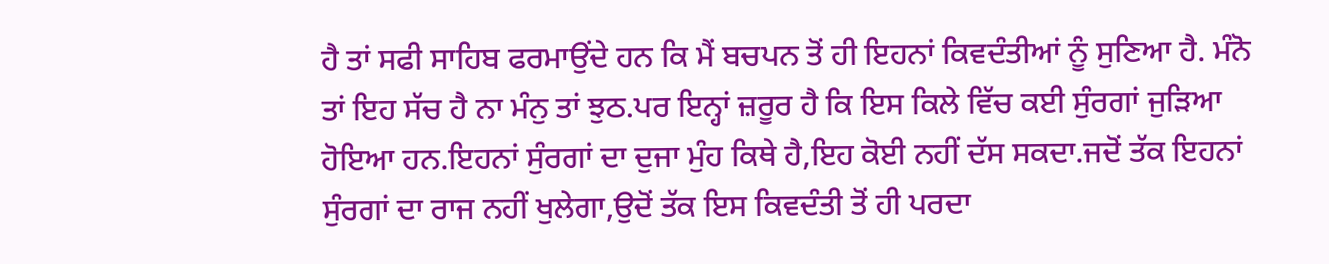ਹੈ ਤਾਂ ਸਫੀ ਸਾਹਿਬ ਫਰਮਾਉਂਦੇ ਹਨ ਕਿ ਮੈਂ ਬਚਪਨ ਤੋਂ ਹੀ ਇਹਨਾਂ ਕਿਵਦੰਤੀਆਂ ਨੂੰ ਸੁਣਿਆ ਹੈ. ਮੰਨੋ ਤਾਂ ਇਹ ਸੱਚ ਹੈ ਨਾ ਮੰਨੁ ਤਾਂ ਝੁਠ.ਪਰ ਇਨ੍ਹਾਂ ਜ਼ਰੂਰ ਹੈ ਕਿ ਇਸ ਕਿਲੇ ਵਿੱਚ ਕਈ ਸੁੰਰਗਾਂ ਜੁੜਿਆ ਹੋਇਆ ਹਨ.ਇਹਨਾਂ ਸੁੰਰਗਾਂ ਦਾ ਦੁਜਾ ਮੁੰਹ ਕਿਥੇ ਹੈ,ਇਹ ਕੋਈ ਨਹੀਂ ਦੱਸ ਸਕਦਾ.ਜਦੋਂ ਤੱਕ ਇਹਨਾਂ ਸੁੰਰਗਾਂ ਦਾ ਰਾਜ ਨਹੀਂ ਖੁਲੇਗਾ,ਉਦੋਂ ਤੱਕ ਇਸ ਕਿਵਦੰਤੀ ਤੋਂ ਹੀ ਪਰਦਾ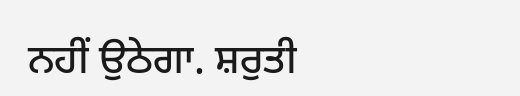ਨਹੀਂ ਉਠੇਗਾ. ਸ਼ਰੁਤੀ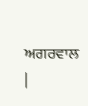ਅਗਰਵਾਲ
|